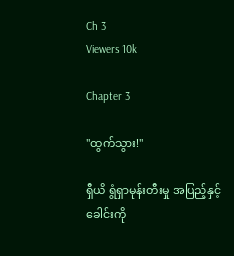Ch 3
Viewers 10k

Chapter 3

"ထွက်သွား!"

ရှီယိ ရွံရှာမုန်းတီးမှု အပြည့်နှင့် ခေါင်းကို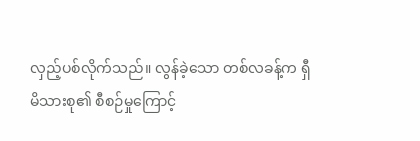လှည့်ပစ်လိုက်သည်။ လွန်ခဲ့သော တစ်လခန့်က ရှီမိသားစု၏ စီစဉ်မှုကြောင့်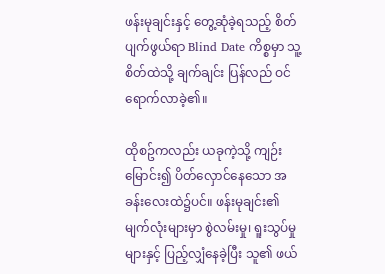ဖန်းမုချင်းနှင့် တွေ့ဆုံခဲ့ရသည့် စိတ်ပျက်ဖွယ်ရာ Blind Date ကိစ္စမှာ သူ့စိတ်ထဲသို့ ချက်ချင်း ပြန်လည် ဝင်ရောက်လာခဲ့၏။

ထိုစဥ်ကလည်း ယခုကဲ့သို့ ကျဉ်းမြောင်း၍ ပိတ်လှောင်နေသော အခန်းလေးထဲ၌ပင်။ ဖန်းမုချင်း၏ မျက်လုံးများမှာ စွဲလမ်းမှု၊ ရူးသွပ်မှုများနှင့် ပြည့်လျှံနေခဲ့ပြီး သူ၏ ဖယ်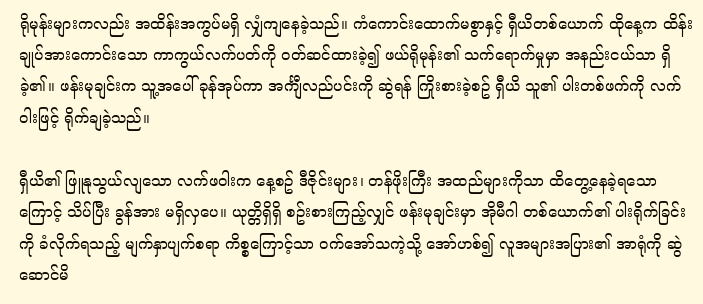ရိုမုန်းများကလည်း အထိန်းအကွပ်မရှိ လျှံကျနေခဲ့သည်။ ကံကောင်းထောက်မစွာနှင့် ရှီယိတစ်ယောက် ထိုနေ့က ထိန်းချုပ်အားကောင်းသော ကာကွယ်လက်ပတ်ကို ဝတ်ဆင်ထားခဲ့၍ ဖယ်ရိုမုန်း၏ သက်ရောက်မှုမှာ အနည်းငယ်သာ ရှိခဲ့၏။ ဖန်းမုချင်းက သူ့အပေါ် ခုန်အုပ်ကာ အင်္ကျီလည်ပင်းကို ဆွဲရန် ကြိုးစားခဲ့စဥ် ရှီယိ သူ၏ ပါးတစ်ဖက်ကို လက်ဝါးဖြင့် ရိုက်ချခဲ့သည်။

ရှီယိ၏ ဖြူနုသွယ်လျသော လက်ဖဝါးက နေ့စဥ် ဒီဇိုင်းများ၊ တန်ဖိုးကြီး အထည်များကိုသာ ထိတွေ့နေခဲ့ရသောကြောင့် သိပ်ပြီး ခွန်အား မရှိလှပေ။ ယုတ္တိရှိရှိ စဥ်းစားကြည့်လျှင် ဖန်းမုချင်းမှာ အိုမီဂါ တစ်ယောက်၏ ပါးရိုက်ခြင်းကို ခံလိုက်ရသည့် မျက်နှာပျက်စရာ ကိစ္စကြောင့်သာ ဝက်အော်သကဲ့သို့ အော်ဟစ်၍ လူအများအပြား၏ အာရုံကို ဆွဲဆောင်မိ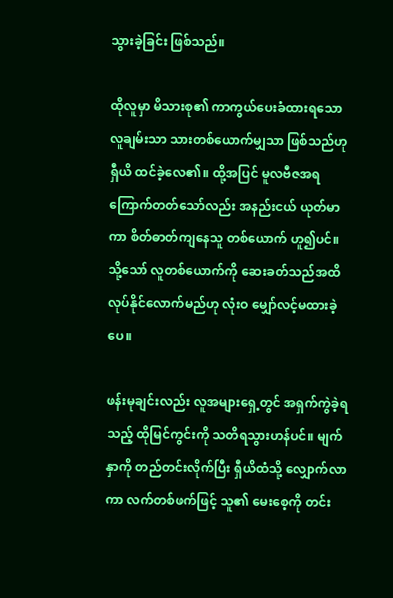သွားခဲ့ခြင်း ဖြစ်သည်။

ထိုလူမှာ မိသားစု၏ ကာကွယ်ပေးခံထားရသော လူချမ်းသာ သားတစ်ယောက်မျှသာ ဖြစ်သည်ဟု ရှီယိ ထင်ခဲ့လေ၏။ ထို့အပြင် မူလဗီဇအရ ကြောက်တတ်သော်လည်း အနည်းငယ် ယုတ်မာကာ စိတ်ဓာတ်ကျနေသူ တစ်ယောက် ဟူ၍ပင်။ သို့သော် လူတစ်ယောက်ကို ဆေးခတ်သည်အထိ လုပ်နိုင်လောက်မည်ဟု လုံးဝ မျှော်လင့်မထားခဲ့ပေ။

ဖန်းမုချင်းလည်း လူအများရှေ့တွင် အရှက်ကွဲခဲ့ရသည့် ထိုမြင်ကွင်းကို သတိရသွားဟန်ပင်။ မျက်နှာကို တည်တင်းလိုက်ပြီး ရှီယိထံသို့ လျှောက်လာကာ လက်တစ်ဖက်ဖြင့် သူ၏ မေးစေ့ကို တင်း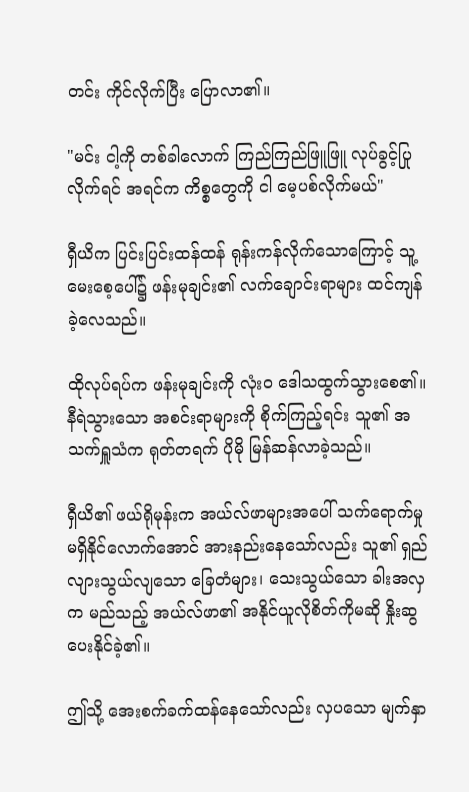တင်း ကိုင်လိုက်ပြီး ပြောလာ၏။

"မင်း ငါ့ကို တစ်ခါလောက် ကြည်ကြည်ဖြူဖြူ လုပ်ခွင့်ပြုလိုက်ရင် အရင်က ကိစ္စတွေကို ငါ မေ့ပစ်လိုက်မယ်"

ရှီယိက ပြင်းပြင်းထန်ထန် ရုန်းကန်လိုက်သောကြောင့် သူ့မေးစေ့ပေါ်၌ ဖန်းမုချင်း၏ လက်ချောင်းရာများ ထင်ကျန်ခဲ့လေသည်။

ထိုလုပ်ရပ်က ဖန်းမုချင်းကို လုံးဝ ဒေါသထွက်သွားစေ၏။ နီရဲသွားသော အစင်းရာများကို စိုက်ကြည့်ရင်း သူ၏ အသက်ရှူသံက ရုတ်တရက် ပိုမို မြန်ဆန်လာခဲ့သည်။

ရှီယိ၏ ဖယ်ရိုမုန်းက အယ်လ်ဖာများအပေါ် သက်ရောက်မှု မရှိနိုင်လောက်အောင် အားနည်းနေသော်လည်း သူ၏ ရှည်လျားသွယ်လျသော ခြေတံများ၊ သေးသွယ်သော ခါးအလှက မည်သည့် အယ်လ်ဖာ၏ အနိုင်ယူလိုစိတ်ကိုမဆို နှိုးဆွပေးနိုင်ခဲ့၏။

ဤသို့ အေးစက်ခက်ထန်နေသော်လည်း လှပသော မျက်နှာ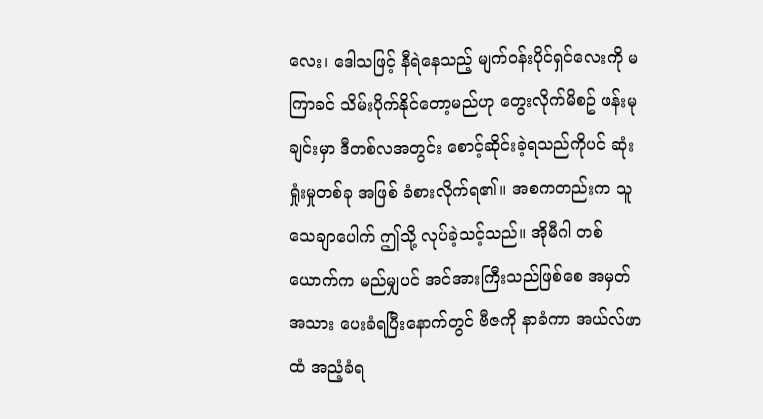လေး၊ ဒေါသဖြင့် နီရဲနေသည့် မျက်ဝန်းပိုင်ရှင်လေးကို မကြာခင် သိမ်းပိုက်နိုင်တော့မည်ဟု တွေးလိုက်မိစဥ် ဖန်းမုချင်းမှာ ဒီတစ်လအတွင်း စောင့်ဆိုင်းခဲ့ရသည်ကိုပင် ဆုံးရှုံးမှုတစ်ခု အဖြစ် ခံစားလိုက်ရ၏။ အစကတည်းက သူ သေချာပေါက် ဤသို့ လုပ်ခဲ့သင့်သည်။ အိုမီဂါ တစ်ယောက်က မည်မျှပင် အင်အားကြီးသည်ဖြစ်စေ အမှတ်အသား ပေးခံရပြီးနောက်တွင် ဗီဇကို နာခံကာ အယ်လ်ဖာထံ အညံ့ခံရ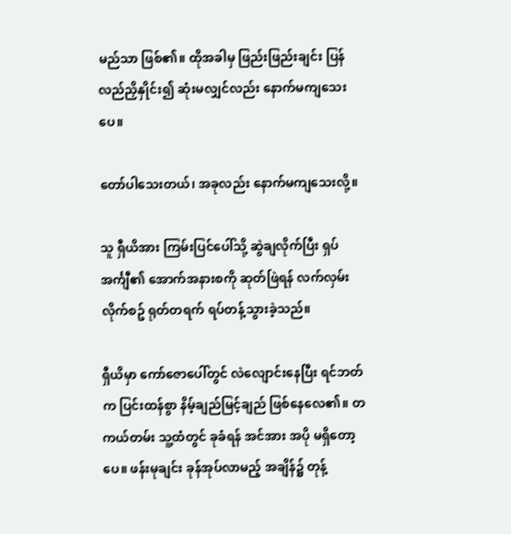မည်သာ ဖြစ်၏။ ထိုအခါမှ ဖြည်းဖြည်းချင်း ပြန်လည်ညှိနှိုင်း၍ ဆုံးမလျှင်လည်း နောက်မကျသေးပေ။

တော်ပါသေးတယ်၊ အခုလည်း နောက်မကျ‌သေးလို့။

သူ ရှီယိအား ကြမ်းပြင်ပေါ်သို့ ဆွဲချလိုက်ပြီး ရှပ်အင်္ကျီ၏ အောက်အနားစကို ဆုတ်ဖြဲရန် လက်လှမ်းလိုက်စဥ် ရုတ်တရက် ရပ်တန့်သွားခဲ့သည်။

ရှီယိမှာ ကော်ဇောပေါ်တွင် လဲလျောင်းနေပြီး ရင်ဘတ်က ပြင်းထန်စွာ နိမ့်ချည်မြင့်ချည် ဖြစ်နေလေ၏။ တကယ်တမ်း သူ့ထံတွင် ခုခံရန် အင်အား အပို မရှိတော့ပေ။ ဖန်းမုချင်း ခုန်အုပ်လာမည့် အချိန်၌ တုန့်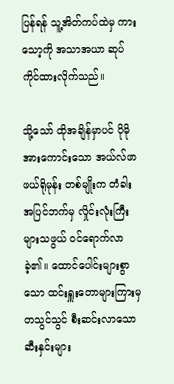ပြန်ရန် သူ့အိတ်ကပ်ထဲမှ ကားသော့ကို အသာအယာ ဆုပ်ကိုင်ထားလိုက်သည်။

သို့သော် ထိုအချိန်မှာပင် ပိုမို အားကောင်းသော အယ်လ်ဖာ ဖယ်ရိုမုန်း တစ်မျိုးက တံခါးအပြင်ဘက်မှ လှိုင်းလုံးကြီးများသဖွယ် ဝင်ရောက်လာခဲ့၏။ ထောင်ပေါင်းများစွာသော ထင်းရှူးတောများကြားမှ တသွင်သွင် စီးဆင်းလာသော ဆီးနှင်းများ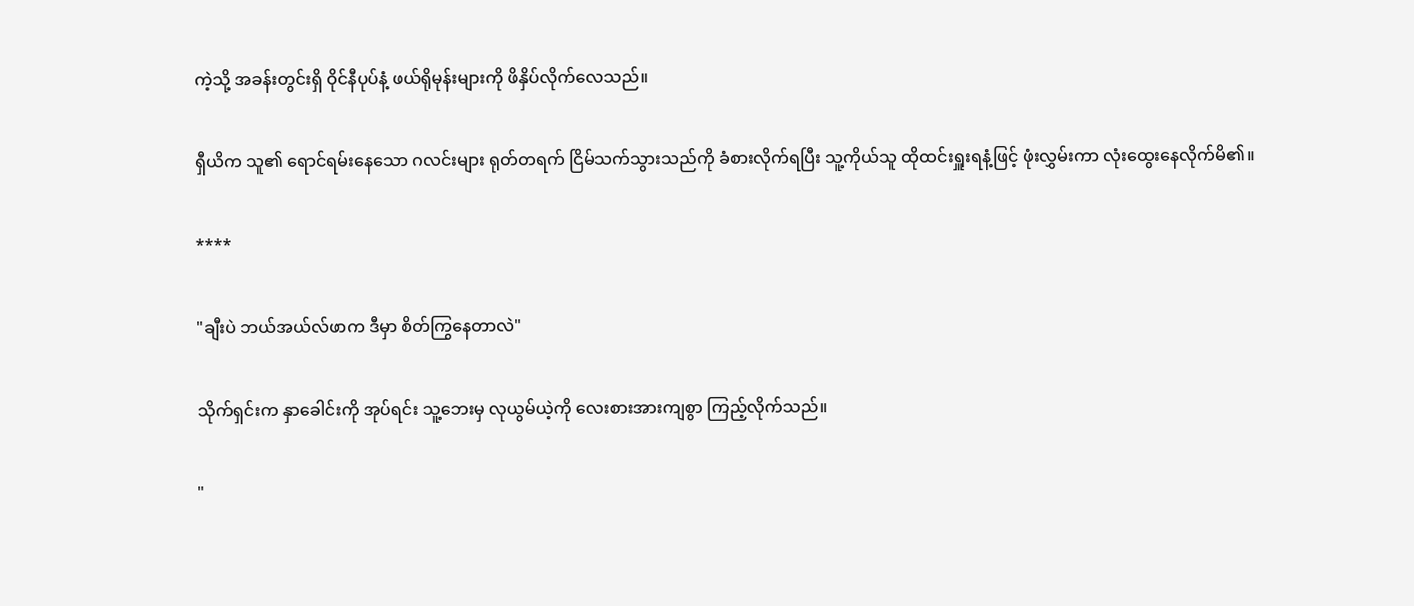ကဲ့သို့ အခန်းတွင်းရှိ ဝိုင်နီပုပ်နံ့ ဖယ်ရိုမုန်းများကို ဖိနှိပ်လိုက်လေသည်။

ရှီယိက သူ၏ ရောင်ရမ်းနေသော ဂလင်းများ ရုတ်တရက် ငြိမ်သက်သွားသည်ကို ခံစားလိုက်ရပြီး သူ့ကိုယ်သူ ထိုထင်းရှူးရနံ့ဖြင့် ဖုံးလွှမ်းကာ လုံးထွေးနေလိုက်မိ၏။

****

"ချီးပဲ ဘယ်အယ်လ်ဖာက ဒီမှာ စိတ်ကြွနေတာလဲ"

သိုက်ရှင်းက နှာခေါင်းကို အုပ်ရင်း သူ့ဘေးမှ လုယွမ်ယဲ့ကို လေးစားအားကျစွာ ကြည့်လိုက်သည်။

"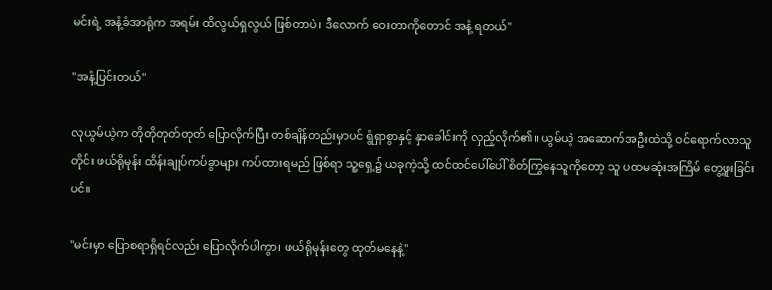မင်းရဲ့ အနံ့ခံအာရုံက အရမ်း ထိလွယ်ရှလွယ် ဖြစ်တာပဲ၊ ဒီလောက် ဝေးတာကိုတောင် အနံ့ ရတယ်"

"အနံ့ပြင်းတယ်"

လုယွမ်ယဲ့က တိုတိုတုတ်တုတ် ပြောလိုက်ပြီး တစ်ချိန်တည်းမှာပင် ရွံရှာစွာနှင့် နှာခေါင်းကို လှည့်လိုက်၏။ ယွမ်ယဲ့ အဆောက်အဦးထဲသို့ ဝင်ရောက်လာသူတိုင်း ဖယ်ရိုမုန်း ထိန်းချုပ်ကပ်ခွာများ ကပ်ထားရမည် ဖြစ်ရာ သူ့ရှေ့၌ ယခုကဲ့သို့ ထင်ထင်ပေါ်ပေါ် စိတ်ကြွနေသူကိုတော့ သူ ပထမဆုံးအကြိမ် တွေ့ဖူးခြင်းပင်။

"မင်းမှာ ပြောစရာရှိရင်လည်း ပြောလိုက်ပါကွာ၊ ဖယ်ရိုမုန်းတွေ ထုတ်မနေနဲ့"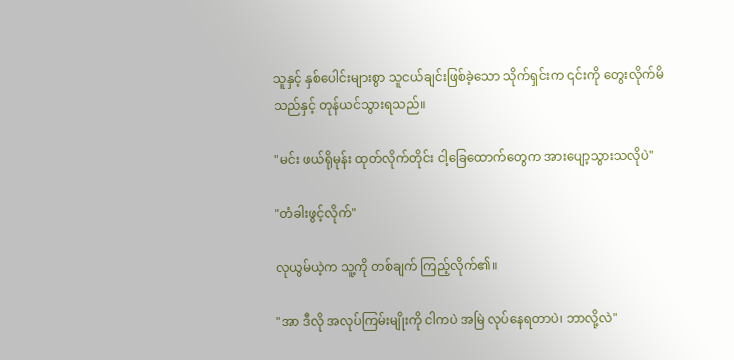သူနှင့် နှစ်ပေါင်းများစွာ သူငယ်ချင်းဖြစ်ခဲ့သော သိုက်ရှင်းက ၎င်းကို တွေးလိုက်မိသည်နှင့် တုန်ယင်သွားရသည်။

"မင်း ဖယ်ရိုမုန်း ထုတ်လိုက်တိုင်း ငါ့ခြေထောက်တွေက အားပျော့သွားသလိုပဲ"

"တံခါးဖွင့်လိုက်"

လုယွမ်ယဲ့က သူ့ကို တစ်ချက် ကြည့်လိုက်၏။

"အာ ဒီလို အလုပ်ကြမ်းမျိုးကို ငါကပဲ အမြဲ လုပ်နေရတာပဲ၊ ဘာလို့လဲ"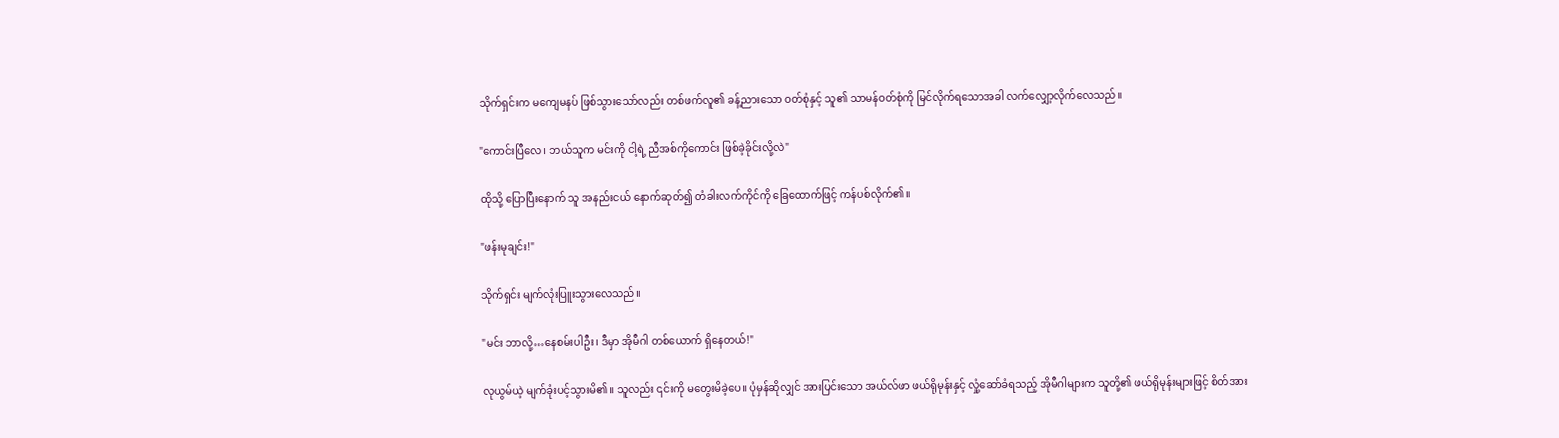သိုက်ရှင်းက မကျေမနပ် ဖြစ်သွားသော်လည်း တစ်ဖက်လူ၏ ခန့်ညားသော ဝတ်စုံနှင့် သူ၏ သာမန်ဝတ်စုံကို မြင်လိုက်ရသောအခါ လက်လျှော့လိုက်လေသည်။

"ကောင်းပြီလေ၊ ဘယ်သူက မင်းကို ငါ့ရဲ့ ညီအစ်ကိုကောင်း ဖြစ်ခဲ့ခိုင်းလို့လဲ"

ထိုသို့ ပြောပြီးနောက် သူ အနည်းငယ် နောက်ဆုတ်၍ တံခါးလက်ကိုင်ကို ခြေထောက်ဖြင့် ကန်ပစ်လိုက်၏။

"ဖန်းမုချင်း!"

သိုက်ရှင်း မျက်လုံးပြူးသွားလေသည်။

"မင်း ဘာလို့…နေစမ်းပါဦး၊ ဒီမှာ အိုမီဂါ တစ်ယောက် ရှိနေတယ်!"

လုယွမ်ယဲ့ မျက်ခုံးပင့်သွားမိ၏။ သူလည်း ၎င်းကို မတွေးမိခဲ့ပေ။ ပုံမှန်ဆိုလျှင် အားပြင်းသော အယ်လ်ဖာ ဖယ်ရိုမုန်းနှင့် လှုံ့ဆော်ခံရသည့် အိုမီဂါများက သူတို့၏ ဖယ်ရိုမုန်းများဖြင့် စိတ်အား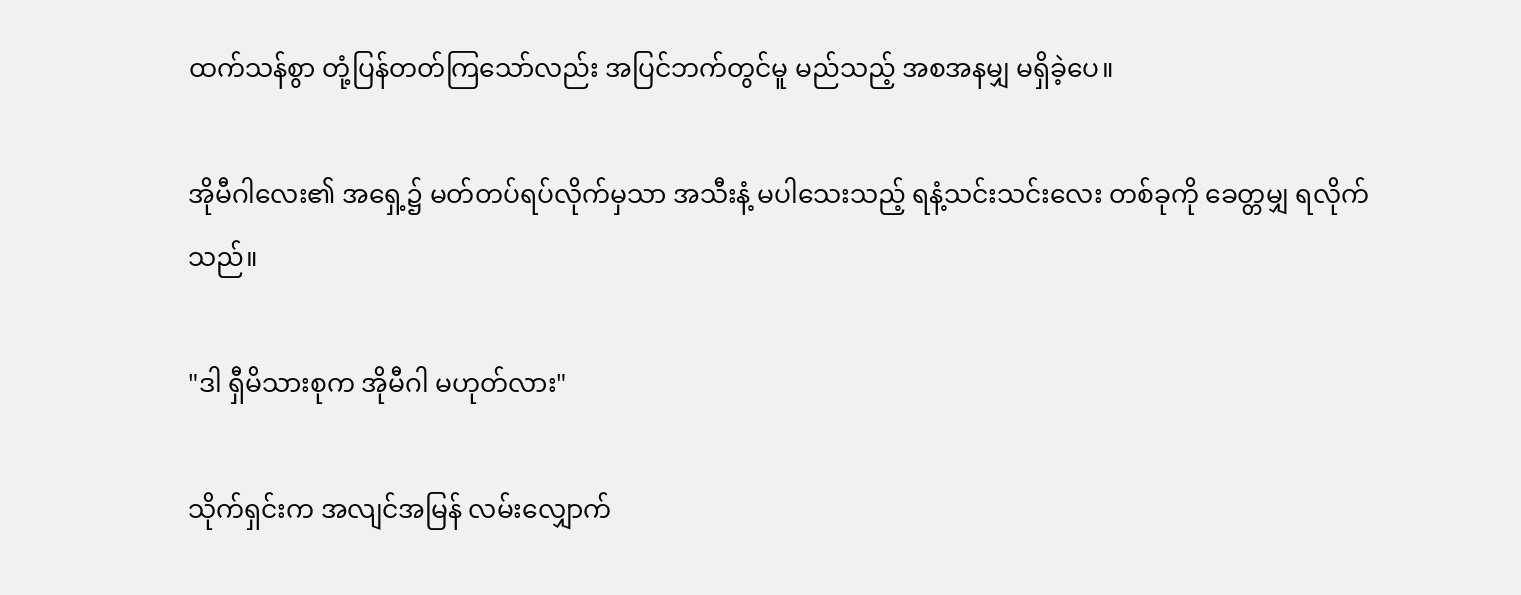ထက်သန်စွာ တုံ့ပြန်တတ်ကြသော်လည်း အပြင်ဘက်တွင်မူ မည်သည့် အစအနမျှ မရှိခဲ့ပေ။

အိုမီဂါလေး၏ အရှေ့၌ မတ်တပ်ရပ်လိုက်မှသာ အသီးနံ့ မပါသေးသည့် ရနံ့သင်းသင်းလေး တစ်ခုကို ခေတ္တမျှ ရလိုက်သည်။

"ဒါ ရှီမိသားစုက အိုမီဂါ မဟုတ်လား"

သိုက်ရှင်းက အလျင်အမြန် လမ်းလျှောက်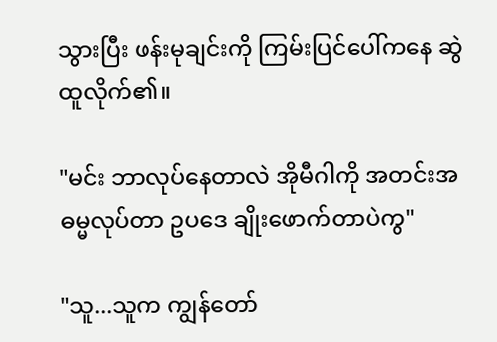သွားပြီး ဖန်းမုချင်းကို ကြမ်းပြင်ပေါ်ကနေ ဆွဲထူလိုက်၏။

"မင်း ဘာလုပ်နေတာလဲ အိုမီဂါကို အတင်းအဓမ္မလုပ်တာ ဥပဒေ ချိုးဖောက်တာပဲကွ"

"သူ...သူက ကျွန်တော်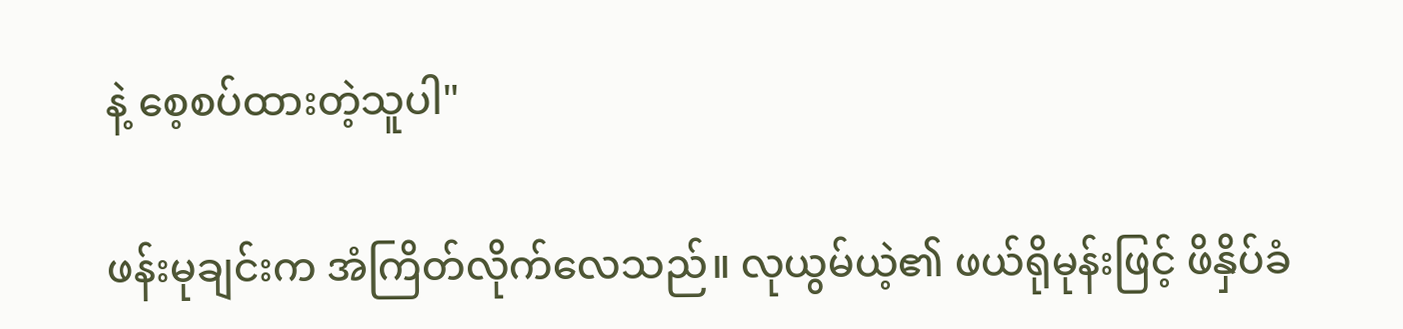နဲ့ စေ့စပ်ထားတဲ့သူပါ"

ဖန်းမုချင်းက အံကြိတ်လိုက်လေသည်။ လုယွမ်ယဲ့၏ ဖယ်ရိုမုန်းဖြင့် ဖိနှိပ်ခံ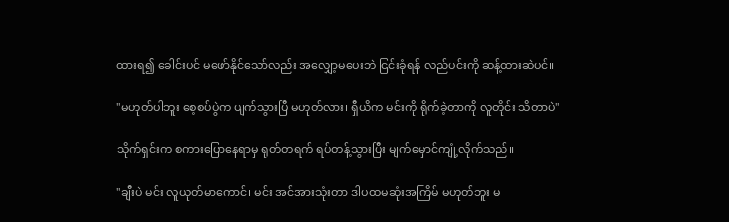ထားရ၍ ခေါင်းပင် မဖော်နိုင်သော်လည်း အလျှော့မပေးဘဲ ငြင်းခုံရန် လည်ပင်းကို ဆန့်ထားဆဲပင်။

"မဟုတ်ပါဘူး စေ့စပ်ပွဲက ပျက်သွားပြီ မဟုတ်လား၊ ရှီယိက မင်းကို ရိုက်ခဲ့တာကို လူတိုင်း သိတာပဲ"

သိုက်ရှင်းက စကားပြောနေရာမှ ရုတ်တရက် ရပ်တန့်သွားပြီး မျက်မှောင်ကျုံ့လိုက်သည်။

"ချီးပဲ မင်း လူယုတ်မာကောင်၊ မင်း အင်အားသုံးတာ ဒါပထမဆုံးအကြိမ် မဟုတ်ဘူး မ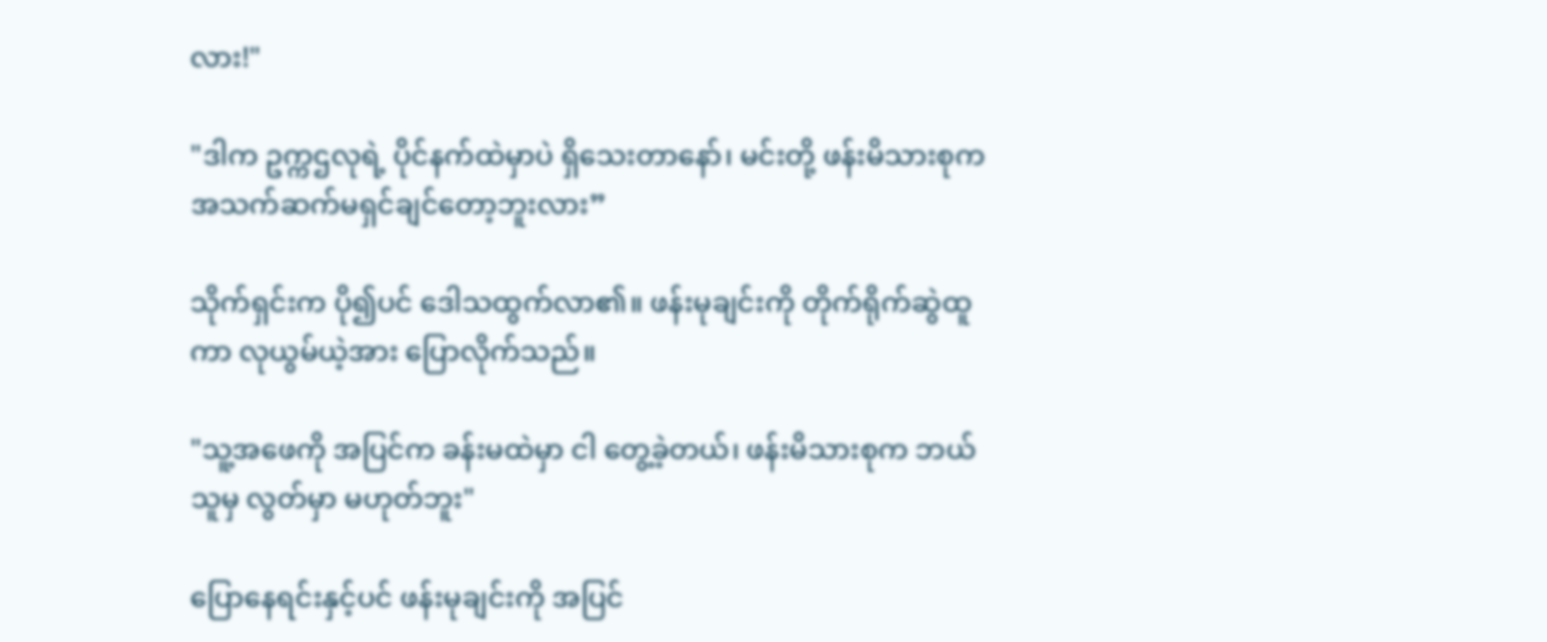လား!"

"ဒါက ဥက္ကဌလုရဲ့ ပိုင်နက်ထဲမှာပဲ ရှိသေးတာနော်၊ မင်းတို့ ဖန်းမိသားစုက အသက်ဆက်မရှင်ချင်တော့ဘူးလား”

သိုက်ရှင်းက ပို၍ပင် ဒေါသထွက်လာ၏။ ဖန်းမုချင်းကို တိုက်ရိုက်ဆွဲထူကာ လုယွမ်ယဲ့အား ပြောလိုက်သည်။

"သူ့အဖေကို အပြင်က ခန်းမထဲမှာ ငါ တွေ့ခဲ့တယ်၊ ဖန်းမိသားစုက ဘယ်သူမှ လွတ်မှာ မဟုတ်ဘူး"

ပြောနေရင်းနှင့်ပင် ဖန်းမုချင်းကို အပြင်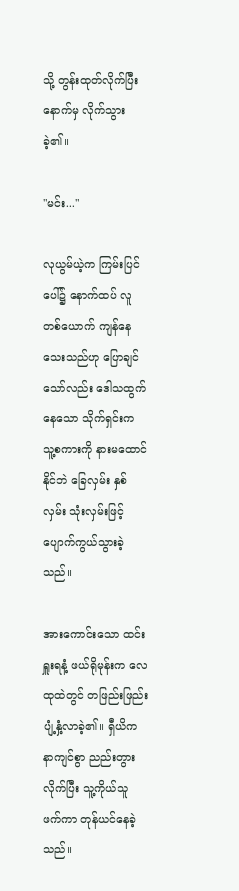သို့ တွန်းထုတ်လိုက်ပြီး နောက်မှ လိုက်သွားခဲ့၏။

"မင်း..."

လုယွမ်ယဲ့က ကြမ်းပြင်ပေါ်၌ နောက်ထပ် လူတစ်ယောက် ကျန်နေသေးသည်ဟု ပြောချင်သော်လည်း ဒေါသထွက်နေသော သိုက်ရှင်းက သူ့စကားကို နားမထောင်နိုင်ဘဲ ခြေလှမ်း နှစ်လှမ်း သုံးလှမ်းဖြင့် ပျောက်ကွယ်သွားခဲ့သည်။

အားကောင်းသော ထင်းရှူးရနံ့ ဖယ်ရိုမုန်းက လေထုထဲတွင် တဖြည်းဖြည်း ပျံ့နှံ့လာခဲ့၏။ ရှီယိက နာကျင်စွာ ညည်းတွားလိုက်ပြီး သူ့ကိုယ်သူ ဖက်ကာ တုန်ယင်နေခဲ့သည်။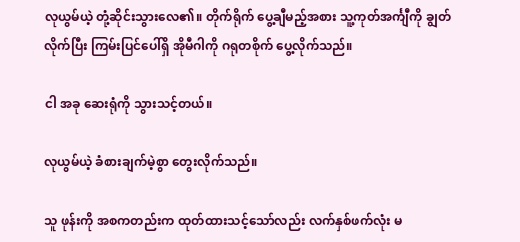လုယွမ်ယဲ့ တုံ့ဆိုင်းသွားလေ၏။ တိုက်ရိုက် ပွေ့ချီမည့်အစား သူ့ကုတ်အင်္ကျီကို ချွတ်လိုက်ပြီး ကြမ်းပြင်ပေါ်ရှိ အိုမီဂါကို ဂရုတစိုက် ပွေ့လိုက်သည်။

ငါ အခု ဆေးရုံကို သွားသင့်တယ်။

လုယွမ်ယဲ့ ခံစားချက်မဲ့စွာ တွေးလိုက်သည်။

သူ ဖုန်းကို အစကတည်းက ထုတ်ထားသင့်သော်လည်း လက်နှစ်ဖက်လုံး မ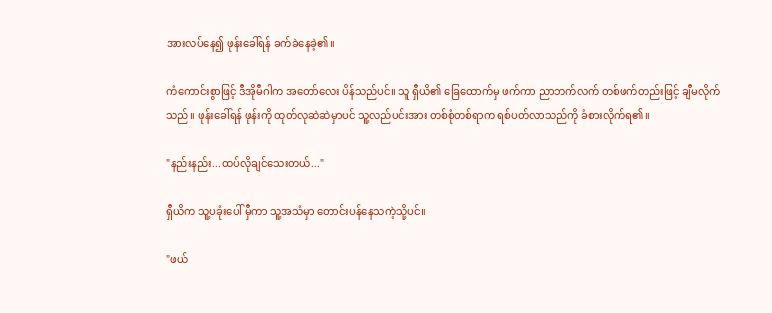အားလပ်နေ၍ ဖုန်းခေါ်ရန် ခက်ခဲနေခဲ့၏။

ကံကောင်းစွာဖြင့် ဒီအိုမီဂါက အတော်လေး ပိန်သည်ပင်။ သူ ရှီယိ၏ ခြေထောက်မှ ဖက်ကာ ညာဘက်လက် တစ်ဖက်တည်းဖြင့် ချီမလိုက်သည်။ ဖုန်းခေါ်ရန် ဖုန်းကို ထုတ်လုဆဲဆဲမှာပင် သူ့လည်ပင်းအား တစ်စုံတစ်ရာက ရစ်ပတ်လာသည်ကို ခံစားလိုက်ရ၏။

"နည်းနည်း...ထပ်လိုချင်သေးတယ်..."

ရှီယိက သူ့ပခုံးပေါ် မှီကာ သူ့အသံမှာ တောင်းပန်နေသကဲ့သို့ပင်။

"ဖယ်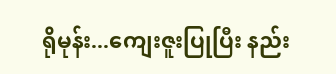ရိုမုန်း...ကျေးဇူးပြုပြီး နည်း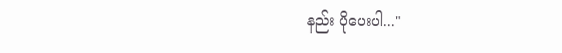နည်း ပိုပေးပါ..."